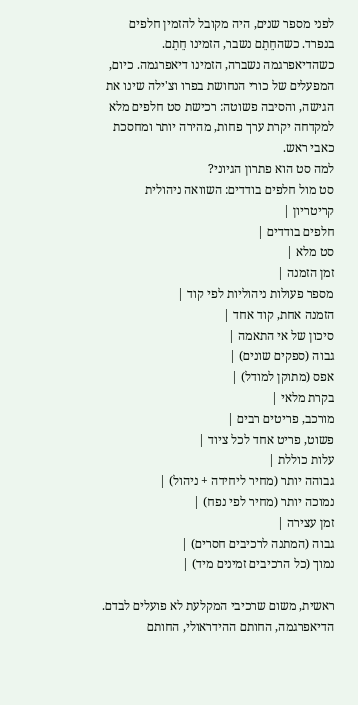לפני מספר שנים, היה מקובל להזמין חלפים בנפרד. כשהחֵתֵם נשבר, הזמינו חֵתֵם. כשהדיאפרגמה נשברה, הזמינו דיאפרגמה. כיום, המפעלים של כורי הנחושת בפרו וצ'ילה שינו את הגישה, והסיבה פשוטה: רכישת סט חלפים מלא למקדחה יקרת ערך פחות, מהירה יותר ומחסכת כאבי ראש.
למה סט הוא פתרון הגיוני?
סט מול חלפים בודדים: השוואה ניהולית
קריטריון |
חלפים בודדים |
סט מלא |
זמן הזמנה |
מספר פעולות ניהוליות לפי קוד |
הזמנה אחת, קוד אחד |
סיכון של אי התאמה |
גבוה (ספקים שונים) |
אפס (מתוקן למודל) |
בקרת מלאי |
מורכב, פריטים רבים |
פשוט, פריט אחד לכל ציוד |
עלות כוללת |
גבוהה יותר (מחיר ליחידה + ניהול) |
נמוכה יותר (מחיר לפי נפח) |
זמן עצירה |
גבוה (המתנה לרכיבים חסרים) |
נמוך (כל הרכיבים זמינים מיד) |

ראשית, משום שרכיבי המקלעת לא פועלים לבדם. הדיאפרגמה, החותם ההידראולי, החותם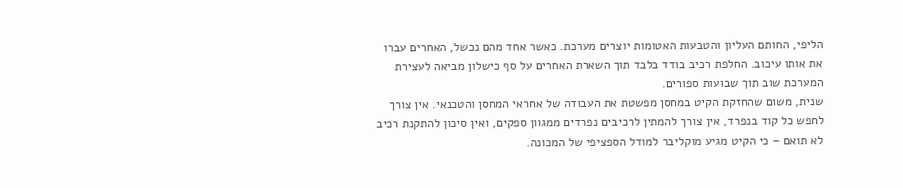הליפי, החותם העליון והטבעות האטומות יוצרים מערכת. כאשר אחד מהם נכשל, האחרים עברו את אותו עיכוב. החלפת רכיב בודד בלבד תוך השארת האחרים על סף כישלון מביאה לעצירת המערכת שוב תוך שבועות ספורים.
שנית, משום שהחזקת הקיט במחסן מפשטת את העבודה של אחראי המחסן והטכנאי. אין צורך לחפש כל קוד בנפרד, אין צורך להמתין לרכיבים נפרדים ממגוון ספקים, ואין סיכון להתקנת רכיב לא תואם – כי הקיט מגיע מוקליבר למודל הספציפי של המכונה.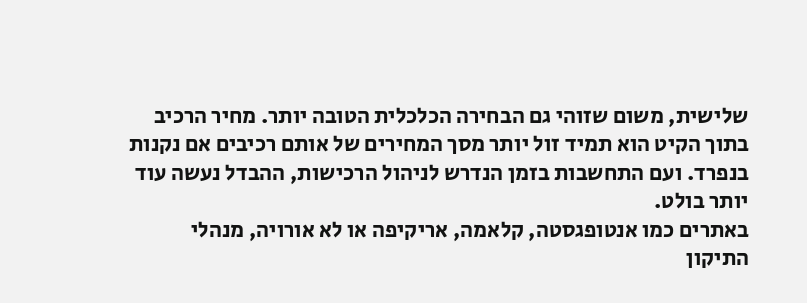שלישית, משום שזוהי גם הבחירה הכלכלית הטובה יותר. מחיר הרכיב בתוך הקיט הוא תמיד זול יותר מסך המחירים של אותם רכיבים אם נקנות בנפרד. ועם התחשבות בזמן הנדרש לניהול הרכישות, ההבדל נעשה עוד יותר בולט.
באתרים כמו אנטופגסטה, קלאמה, אריקיפה או לא אורויה, מנהלי התיקון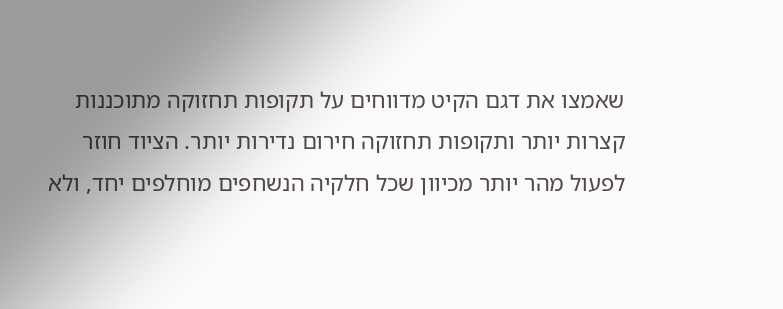שאמצו את דגם הקיט מדווחים על תקופות תחזוקה מתוכננות קצרות יותר ותקופות תחזוקה חירום נדירות יותר. הציוד חוזר לפעול מהר יותר מכיוון שכל חלקיה הנשחפים מוחלפים יחד, ולא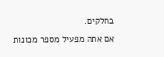בחלקים.
אם אתה מפעיל מספר מכונות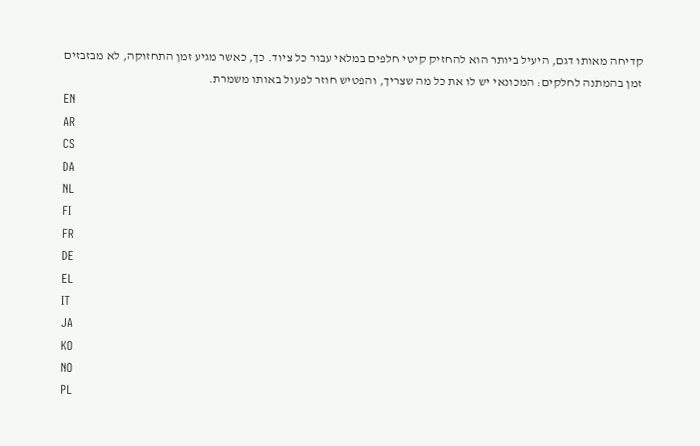קדיחה מאותו דגם, היעיל ביותר הוא להחזיק קיטי חלפים במלאי עבור כל ציוד. כך, כאשר מגיע זמן התחזוקה, לא מבזבזים זמן בהמתנה לחלקים: המכונאי יש לו את כל מה שצריך, והפטיש חוזר לפעול באותו משמרת.
EN
AR
CS
DA
NL
FI
FR
DE
EL
IT
JA
KO
NO
PL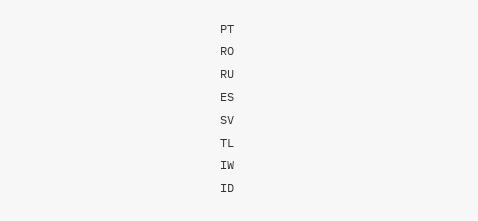PT
RO
RU
ES
SV
TL
IW
ID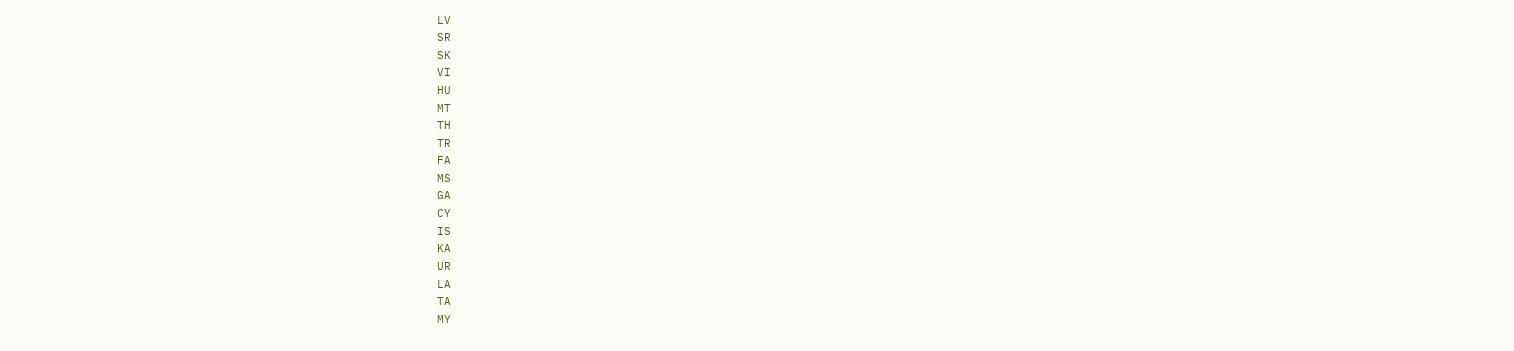LV
SR
SK
VI
HU
MT
TH
TR
FA
MS
GA
CY
IS
KA
UR
LA
TA
MY